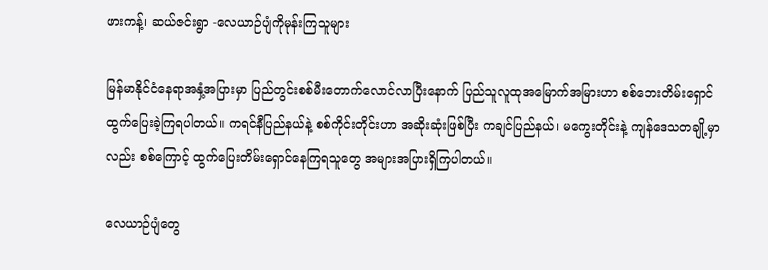ဖားကန့်၊ ဆယ်ဇင်းရွာ -လေယာဉ်ပျံကိုမုန်းကြသူများ

မြန်မာနိုင်ငံနေရာအနှံ့အပြားမှာ ပြည်တွင်းစစ်မီးတောက်လောင်လာပြီးနောက် ပြည်သူလူထုအမြောက်အမြားဟာ စစ်ဘေးတိမ်းရှောင်ထွက်ပြေးခဲ့ကြရပါတယ်။ ကရင်နီပြည်နယ်နဲ့ စစ်ကိုင်းတိုင်းဟာ အဆိုးဆုံးဖြစ်ပြီး ကချင်ပြည်နယ်၊ မကွေးတိုင်းနဲ့ ကျန်ဒေသတချို့မှာလည်း စစ်ကြောင့် ထွက်ပြေးတိမ်းရှောင်နေကြရသူတွေ အများအပြားရှိကြပါတယ်။

လေယာဉ်ပျံတွေ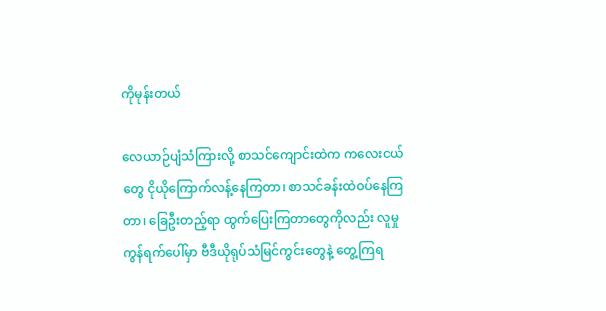ကိုမုန်းတယ်

လေယာဉ်ပျံသံကြားလို့ စာသင်ကျောင်းထဲက ကလေးငယ်တွေ ငိုယိုကြောက်လန့်နေကြတာ၊ စာသင်ခန်းထဲဝပ်နေကြတာ၊ ခြေဦးတည့်ရာ ထွက်ပြေးကြတာတွေကိုလည်း လူမှုကွန်ရက်ပေါ်မှာ ဗီဒီယိုရုပ်သံမြင်ကွင်းတွေနဲ့ တွေ့ကြရ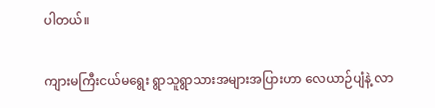ပါတယ်။

ကျားမကြီးငယ်မရွေး ရွာသူရွာသားအများအပြားဟာ လေယာဉ်ပျံနဲ့ လာ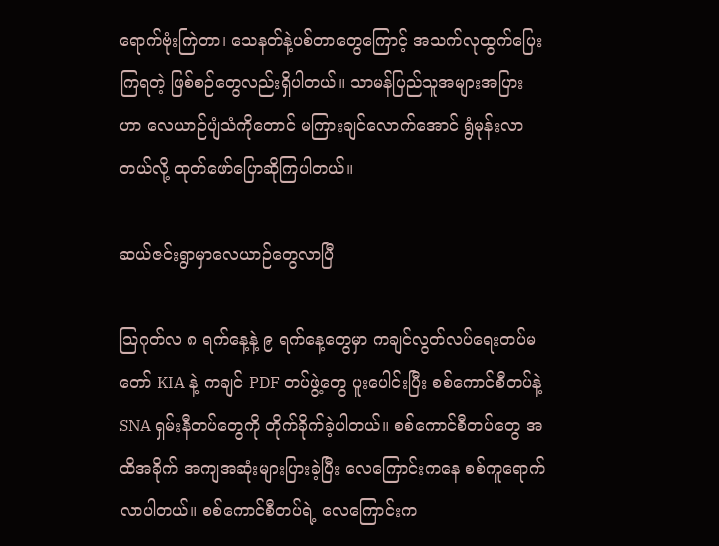ရောက်ဗုံးကြဲတာ၊ သေနတ်နဲ့ပစ်တာတွေကြောင့် အသက်လုထွက်ပြေးကြရတဲ့ ဖြစ်စဉ်တွေလည်းရှိပါတယ်။ သာမန်ပြည်သူအများအပြားဟာ လေယာဉ်ပျံသံကိုတောင် မကြားချင်လောက်အောင် ရွံမုန်းလာတယ်လို့ ထုတ်ဖော်ပြောဆိုကြပါတယ်။

ဆယ်ဇင်းရွာမှာလေယာဉ်တွေလာပြီ

သြဂုတ်လ ၈ ရက်နေ့နဲ့ ၉ ရက်နေ့တွေမှာ ကချင်လွတ်လပ်ရေးတပ်မတော် KIA နဲ့ ကချင် PDF တပ်ဖွဲ့တွေ ပူးပေါင်းပြီး စစ်ကောင်စီတပ်နဲ့ SNA ရှမ်းနီတပ်တွေကို တိုက်ခိုက်ခဲ့ပါတယ်။ စစ်ကောင်စီတပ်တွေ အထိအခိုက် အကျအဆုံးများပြားခဲ့ပြီး လေကြောင်းကနေ စစ်ကူရောက်လာပါတယ်။ စစ်ကောင်စီတပ်ရဲ့ လေကြောင်းက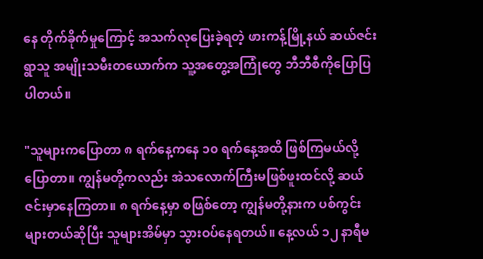နေ တိုက်ခိုက်မှုကြောင့် အသက်လုပြေးခဲ့ရတဲ့ ဖားကန့်မြို့နယ် ဆယ်ဇင်းရွာသူ အမျိုးသမီးတယောက်က သူ့အတွေ့အကြုံတွေ ဘီဘီစီကိုပြောပြပါတယ်။

"သူများကပြောတာ ၈ ရက်နေ့ကနေ ၁၀ ရက်နေ့အထိ ဖြစ်ကြမယ်လို့ပြောတာ။ ကျွန်မတို့ကလည်း အဲသလောက်ကြီးမဖြစ်ဖူးထင်လို့ ဆယ်ဇင်းမှာနေကြတာ။ ၈ ရက်နေ့မှာ စဖြစ်တော့ ကျွန်မတို့နားက ပစ်ကွင်းများတယ်ဆိုပြီး သူများအိမ်မှာ သွားဝပ်နေရတယ်။ နေ့လယ် ၁၂ နာရီမ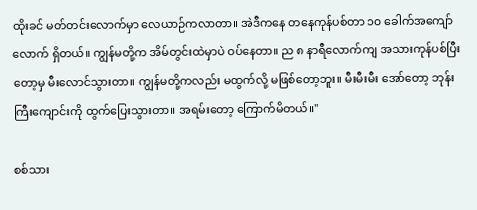ထိုးခင် မတ်တင်းလောက်မှာ လေယာဉ်ကလာတာ။ အဲဒီကနေ တနေကုန်ပစ်တာ ၁၀ ခေါက်အကျော်လောက် ရှိတယ်။ ကျွန်မတို့က အိမ်တွင်းထဲမှာပဲ ဝပ်နေတာ။ ည ၈ နာရီလောက်ကျ အသားကုန်ပစ်ပြီးတော့မှ မီးလောင်သွားတာ။ ကျွန်မတို့ကလည်း မထွက်လို့ မဖြစ်တော့ဘူး။ မီးမီးမီး အော်တော့ ဘုန်းကြီးကျောင်းကို ထွက်ပြေးသွားတာ။ အရမ်းတော့ ကြောက်မိတယ်။"

စစ်သား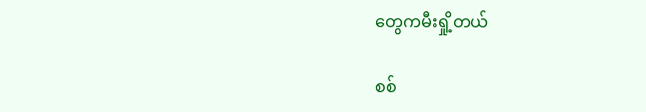တွေကမီးရှို့တယ်

စစ်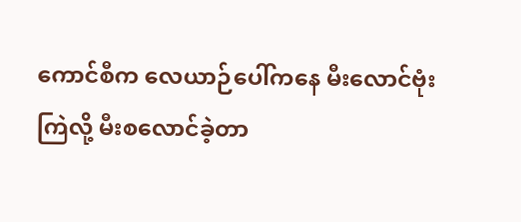ကောင်စီက လေယာဉ်ပေါ်ကနေ မီးလောင်ဗုံးကြဲလို့ မီးစလောင်ခဲ့တာ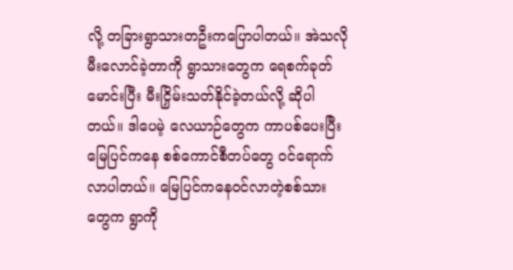လို့ တခြားရွာသားတဦးကပြောပါတယ်။ အဲသလိုမီးလောင်ခဲ့တာကို ရွာသားတွေက ရေစက်ခုတ်မောင်းပြီး မီးငြှိမ်းသတ်နိုင်ခဲ့တယ်လို့ ဆိုပါတယ်။ ဒါပေမဲ့ လေယာဉ်တွေက ကာပစ်ပေးပြီး မြေပြင်ကနေ စစ်ကောင်စီတပ်တွေ ဝင်ရောက်လာပါတယ်။ မြေပြင်ကနေဝင်လာတဲ့စစ်သားတွေက ရွာကို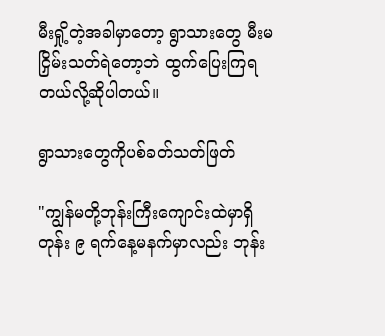မီးရှို့တဲ့အခါမှာတော့ ရွာသားတွေ မီးမငြှိမ်းသတ်ရဲတော့ဘဲ ထွက်ပြေးကြရတယ်လို့ဆိုပါတယ်။

ရွာသားတွေကိုပစ်ခတ်သတ်ဖြတ်

"ကျွန်မတို့ဘုန်းကြီးကျောင်းထဲမှာရှိတုန်း ၉ ရက်နေ့မနက်မှာလည်း ဘုန်း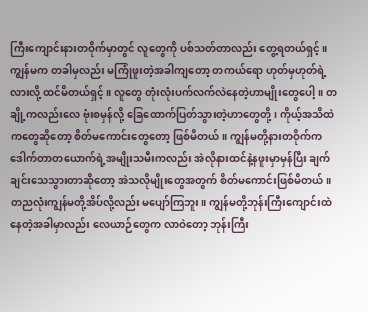ကြီးကျောင်းနားတဝိုက်မှာတွင် လူတွေကို ပစ်သတ်တာလည်း တွေ့ရတယ်ရှင့်။ ကျွန်မက တခါမှလည်း မကြုံဖူးတဲ့အခါကျတော့ တကယ်ရော ဟုတ်မှဟုတ်ရဲ့လားလို့ ထင်မိတယ်ရှင့်။ လူတွေ တုံးလုံးပက်လက်လဲနေတဲ့ဟာမျိုးတွေပေါ့။ တချို့ကလည်းလေ ဗုံးစမှန်လို့ ခြေထောက်ပြတ်သွားတဲ့ဟာတွေတို့၊ ကိုယ့်အသိထဲကတွေဆိုတော့ စိတ်မကောင်းတွေတော့ ဖြစ်မိတယ်။ ကျွန်မတို့နားတဝိုက်က ဒေါက်တာတယောက်ရဲ့အမျိုးသမီးကလည်း အဲလိုနားထင်နဲ့နဖူးမှာမှန်ပြီး ချက်ချင်းသေသွားတာဆိုတော့ အဲသလိုမျိုးတွေအတွက် စိတ်မကောင်းဖြစ်မိတယ်။ တညလုံးကျွန်မတို့အိပ်လို့လည်း မပျော်ကြဘူး။ ကျွန်မတို့ဘုန်းကြီးကျောင်းထဲ နေတဲ့အခါမှာလည်း လေယာဉ်တွေက လာဝဲတော့ ဘုန်းကြီး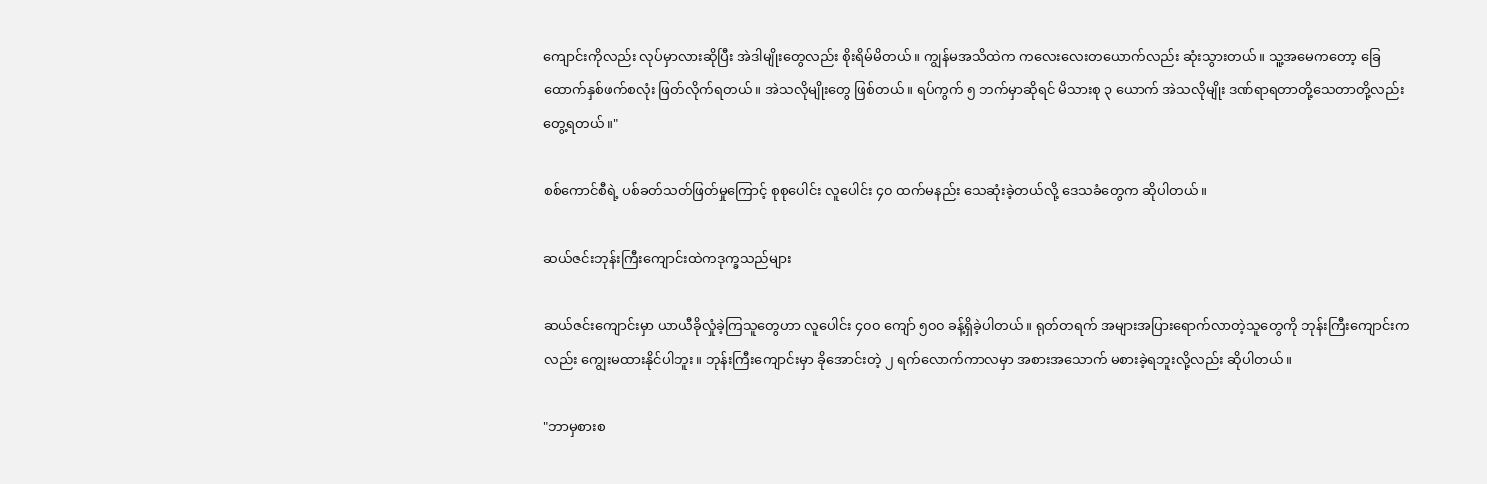ကျောင်းကိုလည်း လုပ်မှာလားဆိုပြီး အဲဒါမျိုးတွေလည်း စိုးရိမ်မိတယ်။ ကျွန်မအသိထဲက ကလေးလေးတယောက်လည်း ဆုံးသွားတယ်။ သူ့အမေကတော့ ခြေထောက်နှစ်ဖက်စလုံး ဖြတ်လိုက်ရတယ်။ အဲသလိုမျိုးတွေ ဖြစ်တယ်။ ရပ်ကွက် ၅ ဘက်မှာဆိုရင် မိသားစု ၃ ယောက် အဲသလိုမျိုး ဒဏ်ရာရတာတို့သေတာတို့လည်း တွေ့ရတယ်။"

စစ်ကောင်စီရဲ့ ပစ်ခတ်သတ်ဖြတ်မှုကြောင့် စုစုပေါင်း လူပေါင်း ၄၀ ထက်မနည်း သေဆုံးခဲ့တယ်လို့ ဒေသခံတွေက ဆိုပါတယ်။

ဆယ်ဇင်းဘုန်းကြီးကျောင်းထဲကဒုက္ခသည်များ

ဆယ်ဇင်းကျောင်းမှာ ယာယီခိုလှုံခဲ့ကြသူတွေဟာ လူပေါင်း ၄၀၀ ကျော် ၅၀၀ ခန့်ရှိခဲ့ပါတယ်။ ရုတ်တရက် အများအပြားရောက်လာတဲ့သူတွေကို ဘုန်းကြီးကျောင်းကလည်း ကျွေးမထားနိုင်ပါဘူး။ ဘုန်းကြီးကျောင်းမှာ ခိုအောင်းတဲ့ ၂ ရက်လောက်ကာလမှာ အစားအသောက် မစားခဲ့ရဘူးလို့လည်း ဆိုပါတယ်။

"ဘာမှစားစ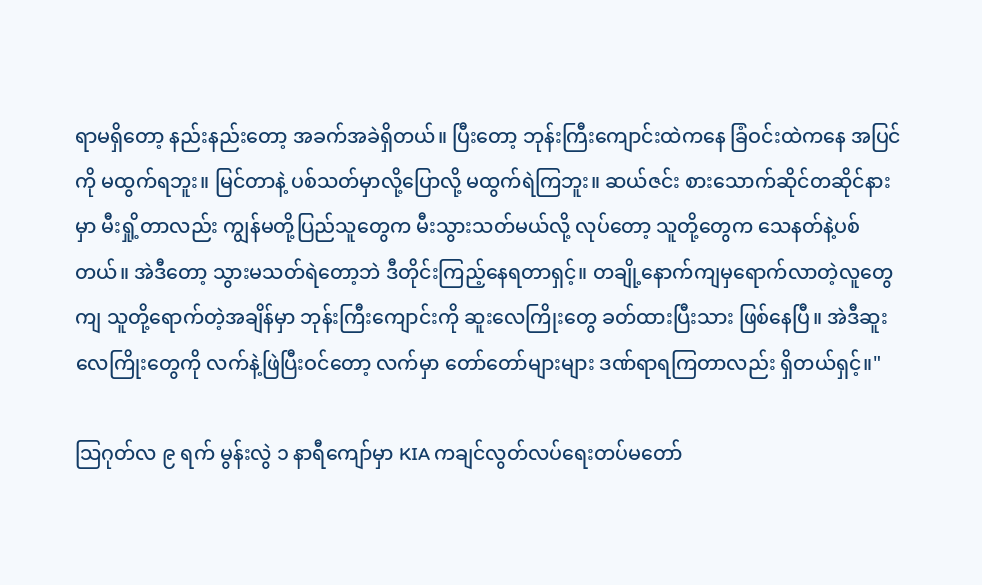ရာမရှိတော့ နည်းနည်းတော့ အခက်အခဲရှိတယ်။ ပြီးတော့ ဘုန်းကြီးကျောင်းထဲကနေ ခြံဝင်းထဲကနေ အပြင်ကို မထွက်ရဘူး။ မြင်တာနဲ့ ပစ်သတ်မှာလို့ပြောလို့ မထွက်ရဲကြဘူး။ ဆယ်ဇင်း စားသောက်ဆိုင်တဆိုင်နားမှာ မီးရှို့တာလည်း ကျွန်မတို့ပြည်သူတွေက မီးသွားသတ်မယ်လို့ လုပ်တော့ သူတို့တွေက သေနတ်နဲ့ပစ်တယ်။ အဲဒီတော့ သွားမသတ်ရဲတော့ဘဲ ဒီတိုင်းကြည့်နေရတာရှင့်။ တချို့နောက်ကျမှရောက်လာတဲ့လူတွေကျ သူတို့ရောက်တဲ့အချိန်မှာ ဘုန်းကြီးကျောင်းကို ဆူးလေကြိုးတွေ ခတ်ထားပြီးသား ဖြစ်နေပြီ။ အဲဒီဆူးလေကြိုးတွေကို လက်နဲ့ဖြဲပြီးဝင်တော့ လက်မှာ တော်တော်များများ ဒဏ်ရာရကြတာလည်း ရှိတယ်ရှင့်။"

သြဂုတ်လ ၉ ရက် မွန်းလွဲ ၁ နာရီကျော်မှာ KIA ကချင်လွတ်လပ်ရေးတပ်မတော်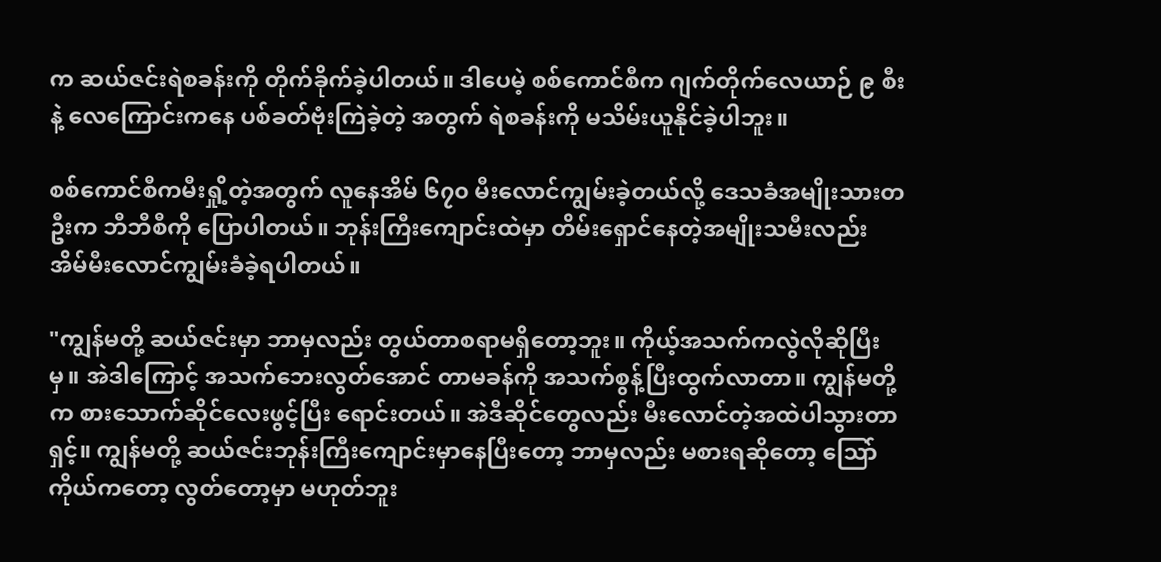က ဆယ်ဇင်းရဲစခန်းကို တိုက်ခိုက်ခဲ့ပါတယ်။ ဒါပေမဲ့ စစ်ကောင်စီက ဂျက်တိုက်လေယာဉ် ၉ စီးနဲ့ လေကြောင်းကနေ ပစ်ခတ်ဗုံးကြဲခဲ့တဲ့ အတွက် ရဲစခန်းကို မသိမ်းယူနိုင်ခဲ့ပါဘူး။

စစ်ကောင်စီကမီးရှို့တဲ့အတွက် လူနေအိမ် ၆၇၀ မီးလောင်ကျွမ်းခဲ့တယ်လို့ ဒေသခံအမျိုးသားတဦးက ဘီဘီစီကို ပြောပါတယ်။ ဘုန်းကြီးကျောင်းထဲမှာ တိမ်းရှောင်နေတဲ့အမျိုးသမီးလည်း အိမ်မီးလောင်ကျွမ်းခံခဲ့ရပါတယ်။

"ကျွန်မတို့ ဆယ်ဇင်းမှာ ဘာမှလည်း တွယ်တာစရာမရှိတော့ဘူး။ ကိုယ့်အသက်ကလွဲလိုဆိုပြီးမှ။ အဲဒါကြောင့် အသက်ဘေးလွတ်အောင် တာမခန်ကို အသက်စွန့်ပြီးထွက်လာတာ။ ကျွန်မတို့က စားသောက်ဆိုင်လေးဖွင့်ပြီး ရောင်းတယ်။ အဲဒီဆိုင်တွေလည်း မီးလောင်တဲ့အထဲပါသွားတာရှင့်။ ကျွန်မတို့ ဆယ်ဇင်းဘုန်းကြီးကျောင်းမှာနေပြီးတော့ ဘာမှလည်း မစားရဆိုတော့ သြော် ကိုယ်ကတော့ လွတ်တော့မှာ မဟုတ်ဘူး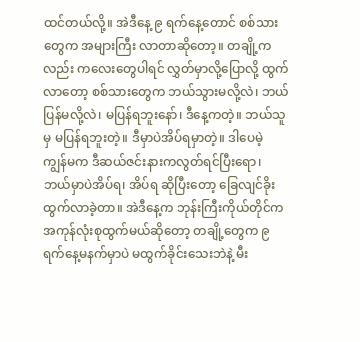ထင်တယ်လို့။ အဲဒီနေ့ ၉ ရက်နေ့တောင် စစ်သားတွေက အများကြီး လာတာဆိုတော့။ တချို့ကလည်း ကလေးတွေပါရင် လွှတ်မှာလို့ပြောလို့ ထွက်လာတော့ စစ်သားတွေက ဘယ်သွားမလို့လဲ၊ ဘယ်ပြန်မလို့လဲ၊ မပြန်ရဘူးနော်၊ ဒီနေ့ကတဲ့။ ဘယ်သူမှ မပြန်ရဘူးတဲ့။ ဒီမှာပဲအိပ်ရမှာတဲ့။ ဒါပေမဲ့ ကျွန်မက ဒီဆယ်ဇင်းနားကလွတ်ရင်ပြီးရော၊ ဘယ်မှာပဲအိပ်ရ၊ အိပ်ရ ဆိုပြီးတော့ ခြေလျင်ခိုးထွက်လာခဲ့တာ။ အဲဒီနေ့က ဘုန်းကြီးကိုယ်တိုင်က အကုန်လုံးစုထွက်မယ်ဆိုတော့ တချို့တွေက ၉ ရက်နေ့မနက်မှာပဲ မထွက်ခိုင်းသေးဘဲနဲ့ မီး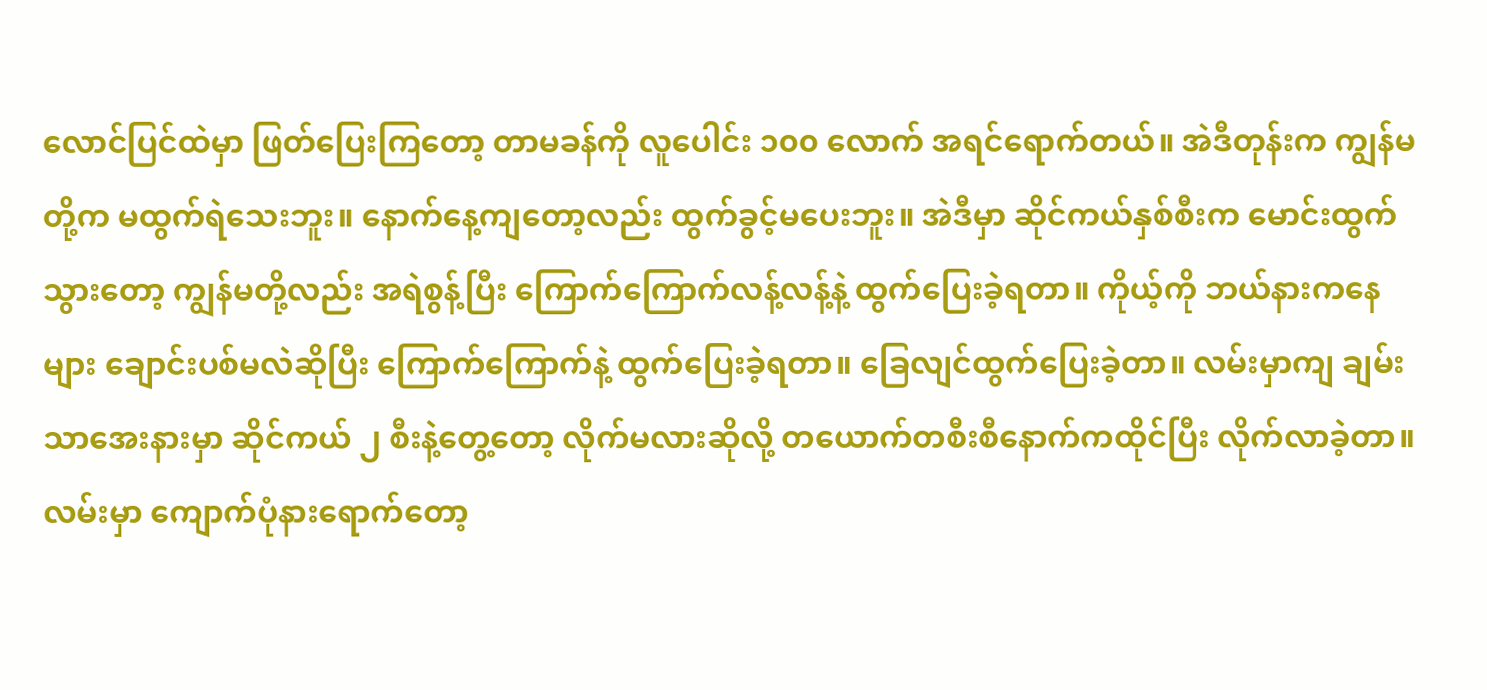လောင်ပြင်ထဲမှာ ဖြတ်ပြေးကြတော့ တာမခန်ကို လူပေါင်း ၁၀၀ လောက် အရင်ရောက်တယ်။ အဲဒီတုန်းက ကျွန်မတို့က မထွက်ရဲသေးဘူး။ နောက်နေ့ကျတော့လည်း ထွက်ခွင့်မပေးဘူး။ အဲဒီမှာ ဆိုင်ကယ်နှစ်စီးက မောင်းထွက်သွားတော့ ကျွန်မတို့လည်း အရဲစွန့်ပြီး ကြောက်ကြောက်လန့်လန့်နဲ့ ထွက်ပြေးခဲ့ရတာ။ ကိုယ့်ကို ဘယ်နားကနေများ ချောင်းပစ်မလဲဆိုပြီး ကြောက်ကြောက်နဲ့ ထွက်ပြေးခဲ့ရတာ။ ခြေလျင်ထွက်ပြေးခဲ့တာ။ လမ်းမှာကျ ချမ်းသာအေးနားမှာ ဆိုင်ကယ် ၂ စီးနဲ့တွေ့တော့ လိုက်မလားဆိုလို့ တယောက်တစီးစီနောက်ကထိုင်ပြီး လိုက်လာခဲ့တာ။ လမ်းမှာ ကျောက်ပုံနားရောက်တော့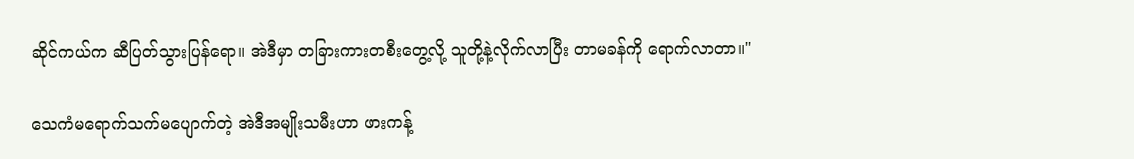ဆိုင်ကယ်က ဆီပြတ်သွားပြန်ရော။ အဲဒီမှာ တခြားကားတစီးတွေ့လို့ သူတို့နဲ့လိုက်လာပြီး တာမခန်ကို ရောက်လာတာ။"

သေကံမရောက်သက်မပျောက်တဲ့ အဲဒီအမျိုးသမီးဟာ ဖားကန့်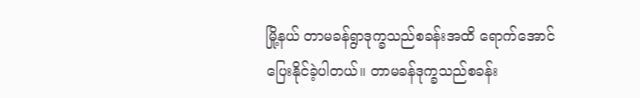မြို့နယ် တာမခန်ရွာဒုက္ခသည်စခန်းအထိ ရောက်အောင်ပြေးနိုင်ခဲ့ပါတယ်။ တာမခန်ဒုက္ခသည်စခန်း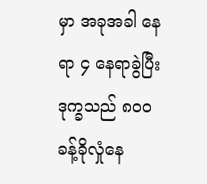မှာ အခုအခါ နေရာ ၄ နေရာခွဲပြီး ဒုက္ခသည် ၈၀၀ ခန့်ခိုလှုံနေ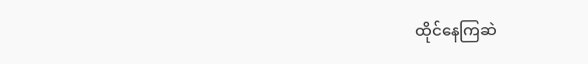ထိုင်နေကြဆဲ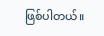ဖြစ်ပါတယ်။